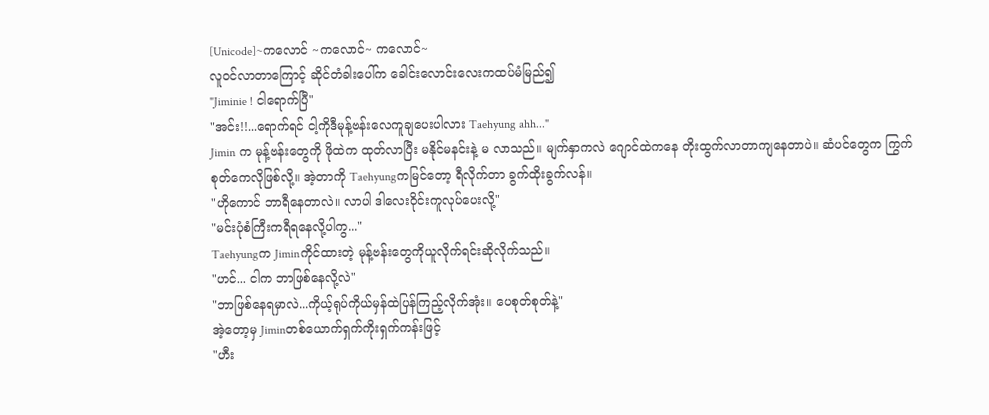[Unicode]~ကလောင် ~ကလောင်~ ကလောင်~
လူဝင်လာတာကြောင့် ဆိုင်တံခါးပေါ်က ခေါင်းလောင်းလေးကထပ်မံမြည်၍
"Jiminie ! ငါရောက်ပြီ"
"အင်း!!...ရောက်ရင် ငါ့ကိုဒီမုန့်ဗန်းလေကူချပေးပါလား Taehyung ahh..."
Jimin က မုန့်ဗန်းတွေကို ဖိုထဲက ထုတ်လာပြီး မနိုင်မနင်းနဲ့ မ လာသည်။ မျက်နှာကလဲ ဂျောင်ထဲကနေ တိုးထွက်လာတာကျနေတာပဲ။ ဆံပင်တွေက ကြွက်စုတ်ကေလိုဖြစ်လို့။ အဲ့တာကို Taehyungကမြင်တော့ ရီလိုက်တာ ခွက်ထိုးခွက်လန်။
"ဟိုကောင် ဘာရီနေတာလဲ။ လာပါ ဒါလေးဝိုင်းကူလုပ်ပေးလို့"
"မင်းပုံစံကြီးကရီရနေလို့ပါကွ..."
Taehyungက Jiminကိုင်ထားတဲ့ မုန့်ဗန်းတွေကိုယူလိုက်ရင်းဆိုလိုက်သည်။
"ဟင်... ငါက ဘာဖြစ်နေလို့လဲ"
"ဘာဖြစ်နေရမှာလဲ...ကိုယ့်ရုပ်ကိုယ်မှန်ထဲပြန်ကြည့်လိုက်အုံး။ ပေစုတ်စုတ်နဲ့"
အဲ့တော့မှ Jiminတစ်ယောက်ရှက်ကိုးရှက်ကန်းဖြင့်
"ဟီး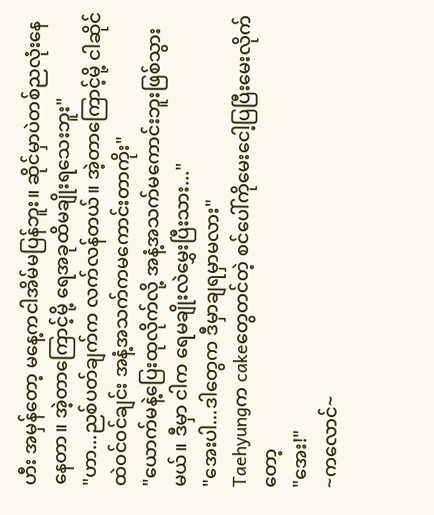ဟီး အမှန်တော့ မနေ့ကငါအိမ်မပြန်ဘူး။ ဆိုင်မှာပဲတစ်ညလုံးနေနေတာ။ အဲ့တာကြောင့်မို့ ရေအခုထိမချိုးရသေးဘူး"
"ဟာ...ညစ်ပတ်ချက်က လက်လန်တယ်။ အဲ့တာကြောင့်မို့ ငါဆိုင်ထဲဝင်ဝင်ချင်း အနံ့အသက်ကမကောင်းတာကိုး"
"ယောက်မနဲ့ပြေးထုလိုက်လို့ အနံ့အသက်မကောင်းဘူးဖြစ်သွားမယ်။ ဒီမှာ ငါက ရေမချိုးလဲမွှေးပြီးသား..."
"အေးပါ...ဒါတွေက ဒီမှာချရမှာမလား"
Taehyungက cakeတွေတင်တဲ့ စင်ပေါ်ကိုမေးငေါ့ပြပြီးမေးလိုက်တော့
"အေး!"
~ကလောင်~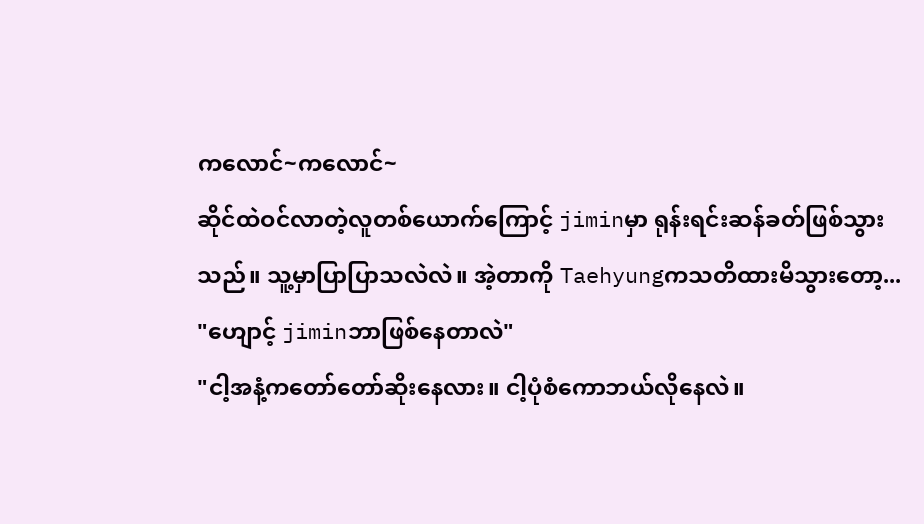ကလောင်~ကလောင်~
ဆိုင်ထဲဝင်လာတဲ့လူတစ်ယောက်ကြောင့် jiminမှာ ရုန်းရင်းဆန်ခတ်ဖြစ်သွားသည်။ သူ့မှာပြာပြာသလဲလဲ။ အဲ့တာကို Taehyungကသတိထားမိသွားတော့...
"ဟျောင့် jiminဘာဖြစ်နေတာလဲ"
"ငါ့အနံ့ကတော်တော်ဆိုးနေလား။ ငါ့ပုံစံကောဘယ်လိုနေလဲ။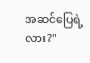အဆင်ပြေရဲ့လား?"